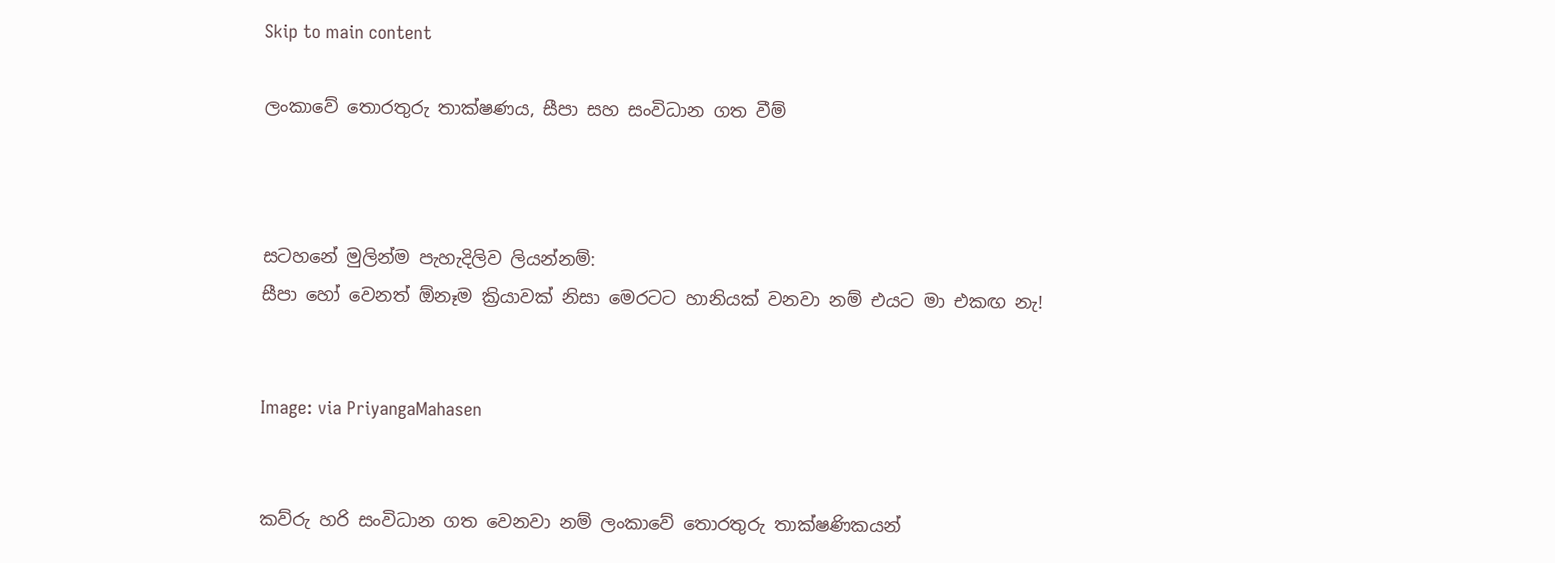Skip to main content

ලංකාවේ තොරතුරු තාක්ෂණය, සීපා සහ සංවිධාන ගත වීම්



සටහනේ මුලින්ම පැහැදිලිව ලියන්නම්:
සීපා හෝ වෙනත් ඕනෑම ක්‍රියාවක් නිසා මෙරටට හානියක් වනවා නම් එයට මා එකඟ නැ!


Image: via PriyangaMahasen


කව්රු හරි සංවිධාන ගත වෙනවා නම් ලංකාවේ තොරතුරු තාක්ෂණිකයන්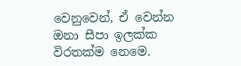වෙනුවෙන්, ඒ වෙන්න ඔනා සීපා ඉලක්ක විරතක්ම නෙමෙ.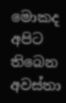මොකද අපිට තිබෙන අවස්තා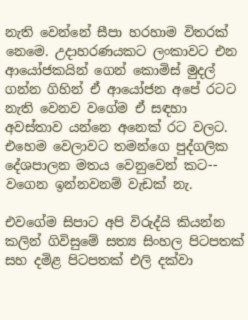නැති වෙන්නේ සීපා හරහාම විතරක් නෙමෙ. උදාහරණයකට ලංකාවට එන ආයෝජකයින් ගෙන් කොමිස් මුදල් ගන්න ගිහින් ඒ ආයෝජන අපේ රටට නැති වෙනව වගේම ඒ සඳහා අවස්තාව යන්නෙ අනෙක් රට වලට. එහෙම වෙලාවට තමන්ගෙ පුද්ගලික දේශපාලන මතය වෙනුවෙන් කට-- වගෙන ඉන්නවනම් වැඩක් නැ.

එවගේම සිපාට අපි විරුද්යි කියන්න කලින් ගිවිසුමේ සත්‍ය සිංහල පිටපතක් සහ දමිළ පිටපතක් එලි දක්වා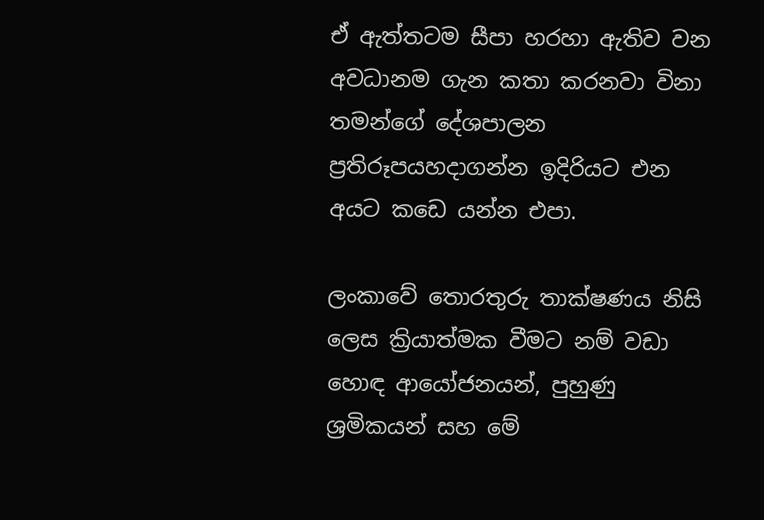ඒ ඇත්තටම සීපා හරහා ඇතිව වන අවධානම ගැන කතා කරනවා විනා තමන්ගේ දේශපාලන ප්‍රතිරූපයහදාගන්න ඉදිරියට එන අයට කඩෙ යන්න එපා.

ලංකාවේ තොරතුරු තාක්ෂණය නිසි ලෙස ක්‍රියාත්මක වීමට නම් වඩා හොඳ ආයෝජනයන්, පුහුණු ශ්‍රමිකයන් සහ මේ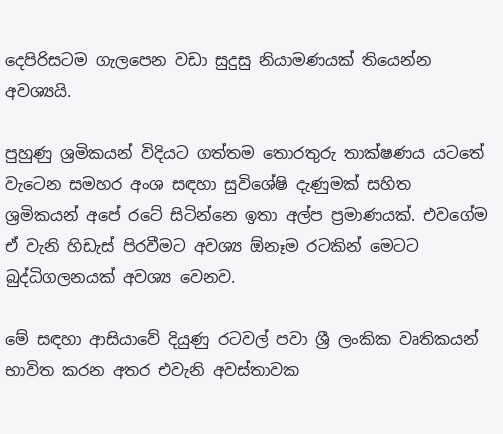දෙපිරිසටම ගැලපෙන වඩා සුදුසු නියාමණයක් තියෙන්න අවශ්‍යයි.

පුහුණු ශ්‍රමිකයන් විදියට ගත්තම තොරතුරු තාක්ෂණය යටතේ වැටෙන සමහර අංශ සඳහා සුවිශේෂි දැණුමක් සහිත ශ්‍රමිකයන් අපේ රටේ සිටින්නෙ ඉතා අල්ප ප්‍රමාණයක්. එවගේම ඒ වැනි හිඩැස් පිරවීමට අවශ්‍ය ඕනෑම රටකින් මෙටට බුද්ධිගලනයක් අවශ්‍ය වෙනව.

මේ සඳහා ආසියාවේ දියුණු රටවල් පවා ශ්‍රී ලංකික වෘතිකයන් භාවිත කරන අතර එවැනි අවස්තාවක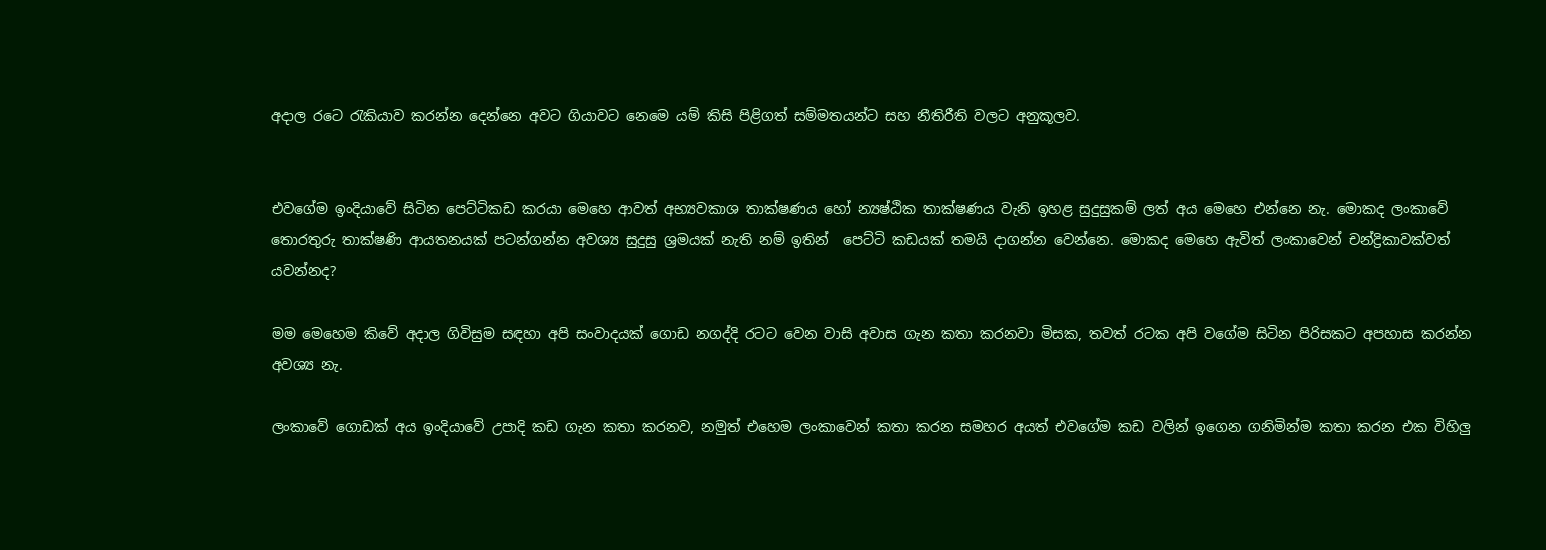අදාල රටෙ රැකියාව කරන්න දෙන්නෙ අවට ගියාවට නෙමෙ යම් කිසි පිළිගත් සම්මතයන්ට සහ නීතිරීති වලට අනුකූලව.


එවගේම ඉංදියාවේ සිටින පෙට්ටිකඩ කරයා මෙහෙ ආවත් අභ්‍යවකාශ තාක්ෂණය හෝ න්‍යෂ්ඨික තාක්ෂණය වැනි ඉහළ සුදුසුකම් ලත් අය මෙහෙ එන්නෙ නැ. මොකද ලංකාවේ තොරතුරු තාක්ෂණි ආයතනයක් පටන්ගන්න අවශ්‍ය සුදුසු ශ්‍රමයක් නැති නම් ඉතින්  පෙට්ටි කඩයක් තමයි දාගන්න වෙන්නෙ. මොකද මෙහෙ ඇවිත් ලංකාවෙන් චන්ද්‍රිකාවක්වත් යවන්නද?

මම මෙහෙම කිවේ අදාල ගිවිසුම සඳහා අපි සංවාදයක් ගොඩ නගද්දි රටට වෙන වාසි අවාස ගැන කතා කරනවා මිසක, තවත් රටක අපි වගේම සිටින පිරිසකට අපහාස කරන්න අවශ්‍ය නැ.

ලංකාවේ ගොඩක් අය ඉංදියාවේ උපාදි කඩ ගැන කතා කරනව, නමුත් එහෙම ලංකාවෙන් කතා කරන සමහර අයත් එවගේම කඩ වලින් ඉගෙන ගනිමින්ම කතා කරන එක විහිලු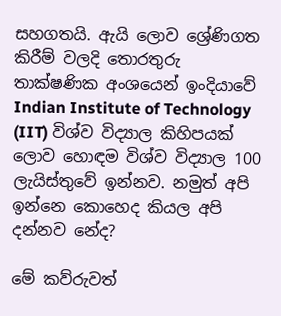සහගතයි. ඇයි ලොව ශ්‍රේණිගත කිරීම් වලදි තොරතුරු තාක්ෂණික අංශයෙන් ඉංදියාවේ Indian Institute of Technology (IIT) විශ්ව විද්‍යාල කිහිපයක් ලොව හොඳම විශ්ව විද්‍යාල 100 ලැයිස්තුවේ ඉන්නව. නමුත් අපි ඉන්නෙ කොහෙද කියල අපි දන්නව නේද?

මේ කව්රුවත්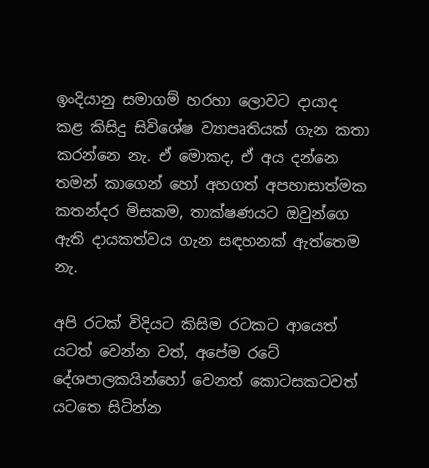ඉංදියානු සමාගම් හරහා ලොවට දායාද කළ කිසිදු සිවිශේෂ ව්‍යාපෘතියක් ගැන කතා කරන්නෙ නැ. ඒ මොකද, ඒ අය දන්නෙ තමන් කාගෙන් හෝ අහගත් අපහාසාත්මක කතන්දර මිසකම, තාක්ෂණයට ඔවුන්ගෙ ඇති දායකත්වය ගැන සඳහනක් ඇත්තෙම නැ.

අපි රටක් විදියට කිසිම රටකට ආයෙත් යටත් වෙන්න වත්, අපේම රටේ දේශපාලකයින්හෝ වෙනත් කොටසකටවත් යටතෙ සිටින්න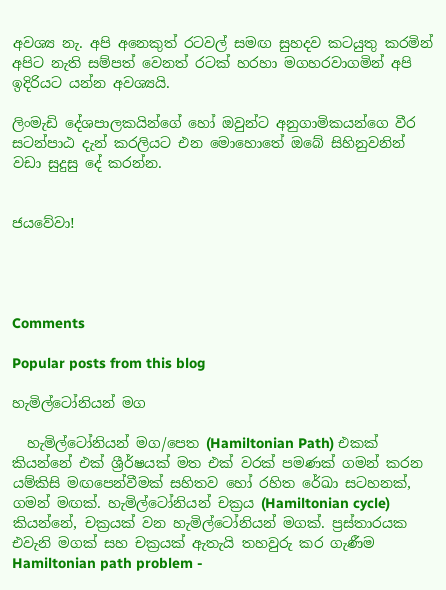අවශ්‍ය නැ. අපි අනෙකුත් රටවල් සමඟ සුහදව කටයුතු කරමින් අපිට නැති සම්පත් වෙනත් රටක් හරහා මගහරවාගමින් අපි ඉදිරියට යන්න අවශ්‍යයි.

ලිංමැඩි දේශපාලකයින්ගේ හෝ ඔවුන්ට අනුගාමිකයන්ගෙ වීර සටන්පාඨ දැන් කරලියට එන මොහොතේ ඔබේ සිහිනුවනින් වඩා සුදුසු දේ කරන්න.


ජයවේවා!




Comments

Popular posts from this blog

හැමිල්ටෝනියන් මග

  හැමිල්ටෝනියන් මග/පෙත (Hamiltonian Path) එකක් කියන්නේ එක් ශ්‍රීර්ෂයක් මත එක් වරක් පමණක් ගමන් කරන යම්කිසි මඟපෙන්වීමක් සහිතව හෝ රහිත රේඛා සටහනක්, ගමන් මඟක්. හැමිල්ටෝනියන් චක්‍රය (Hamiltonian cycle) කියන්නේ, චක්‍රයක් වන හැමිල්ටෝනියන් මගක්. ප්‍රස්තාරයක එවැනි මගක් සහ චක්‍රයක් ඇතැයි තහවුරු කර ගැණීම  Hamiltonian path problem -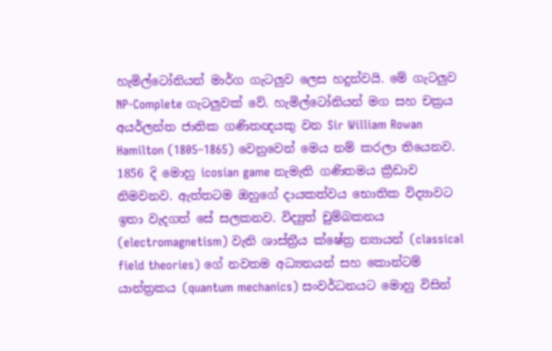හැමිල්ටෝනියන් මාර්ග ගැටලුව ලෙස හදුන්වයි. මේ ගැටලුව NP-Complete ගැටලුවක් වේ. හැමිල්ටෝනියන් මග සහ චක්‍රය අයර්ලන්ත ජාතික ගණිතඥයකු වන Sir William Rowan Hamilton (1805–1865) වෙනුවෙන් මෙය නම් කරලා තියෙනව.  1856 දි මොහු icosian game නැමැති ගණිතමය ක්‍රීඩාව නිමවනව. ඇත්තටම ඔහුගේ දායකත්වය භොතික විද්‍යාවට ඉතා වැදගත් සේ සලකනව. විද්‍යුත් චුම්බකනය (electromagnetism) වැනි ශාස්ත්‍රීය ක්ෂේත්‍ර න්‍යායන් (classical field theories) ගේ නවතම අධ්‍යනයන් සහ කොන්ටම් යාන්ත්‍රකය (quantum mechanics) සංවර්ධනයට මොහු විසින්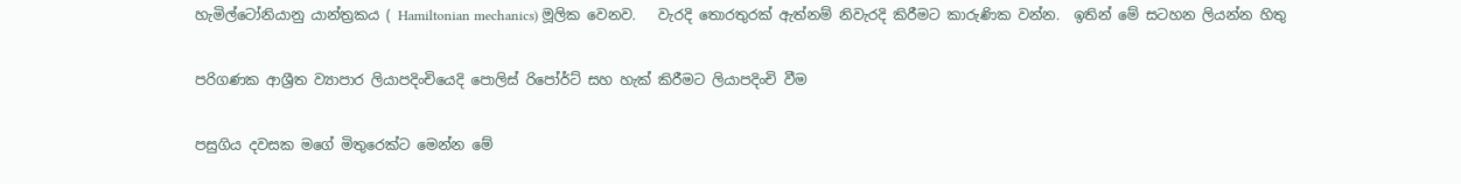හැමිල්ටෝනියානු යාන්ත්‍රකය ( Hamiltonian mechanics) මූලික වෙනව.   වැරදි තොරතුරක් ඇත්නම් නිවැරදි කිරීමට කාරුණික වන්න.  ඉතින් මේ සටහන ලියන්න හිතු

පරිගණක ආශ්‍රීත ව්‍යාපාර ලියාපදිංචියෙදි පොලිස් රිපෝර්ට් සහ හැක් කිරීමට ලියාපදිංචි වීම

පසුගිය දවසක මගේ මිතුරෙක්ට මෙන්න මේ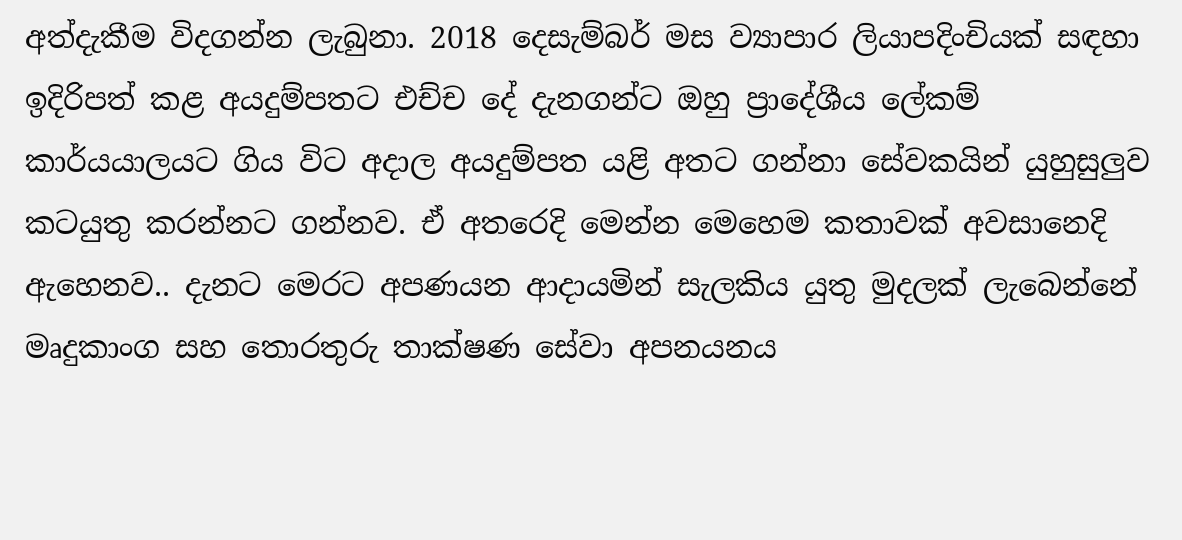අත්දැකීම විදගන්න ලැබුනා. 2018 දෙසැම්බර් මස ව්‍යාපාර ලියාපදිංචියක් සඳහා ඉදිරිපත් කළ අයදුම්පතට එච්ච දේ දැනගන්ට ඔහු ප්‍රාදේශීය ලේකම් කාර්යයාලයට ගිය විට අදාල අයදුම්පත යළි අතට ගන්නා සේවකයින් යුහුසුලුව කටයුතු කරන්නට ගන්නව. ඒ අතරෙදි මෙන්න මෙහෙම කතාවක් අවසානෙදි ඇහෙනව.. දැනට මෙරට අපණයන ආදායමින් සැලකිය යුතු මුදලක් ලැබෙන්නේ මෘදුකාංග සහ තොරතුරු තාක්ෂණ සේවා අපනයනය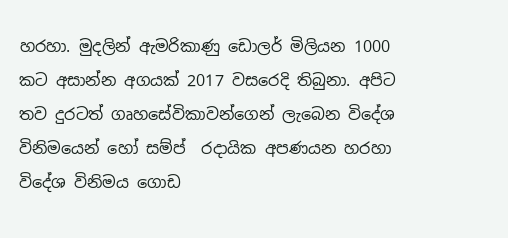හරහා. මුදලින් ඇමරිකාණු ඩොලර් මිලියන 1000 කට අසාන්න අගයක් 2017 වසරෙදි තිබුනා. අපිට තව දුරටත් ගෘහසේවිකාවන්ගෙන් ලැබෙන විදේශ විනිමයෙන් හෝ සම්ප් ‍ රදායික අපණයන හරහා විදේශ විනිමය ගොඩ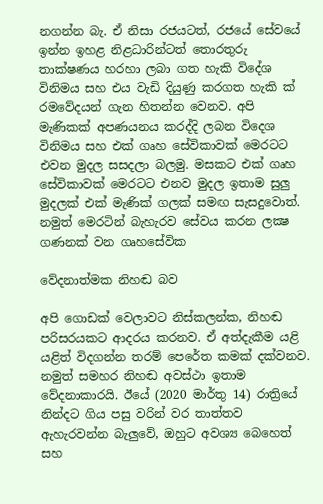නගන්න බැ. ඒ නිසා රජයටත්, රජයේ සේවයේ ඉන්න ඉහළ නිළධාරින්ටත් තොරතුරු තාක්ෂණය හරහා ලබා ගත හැකි විදේශ විනිමය සහ එය වැඩි දියුණු කරගත හැකි ක් ‍ රමවේදයන් ගැන හිතන්න වෙනව. අපි මැණිකක් අපණයනය කරද්දි ලබන විදෙශ විනිමය සහ එක් ගෘහ සේවිකාවක් මෙරටට එවන මුදල සසදලා බලමු. මසකට එක් ගෘහ සේවිකාවක් මෙරටට එනව මුදල ඉතාම සුලු මුදලක් එක් මැණික් ගලක් සමඟ සැසදුවොත්. නමුත් මෙරටින් බැහැරව සේවය කරන ලක්‍ෂ ගණනක් වන ගෘහසේවික

වේදනාත්මක නිහඬ බව

අපි ගොඩක් වෙලාවට නිස්කලන්ක, නිහඬ පරිසරයකට ආදරය කරනව. ඒ අත්දැකීම යළි යළිත් විදගන්න තරම් පෙරේත කමක් දක්වනව. නමුත් සමහර නිහඬ අවස්ථා ඉතාම වේදනාකාරයි. ඊයේ (2020 මාර්තු 14) රාත්‍රියේ  නින්දට ගිය පසු වරින් වර තාත්තව ඇහැරවන්න බැලුවේ, ඔහුට අවශ්‍ය බෙහෙත් සහ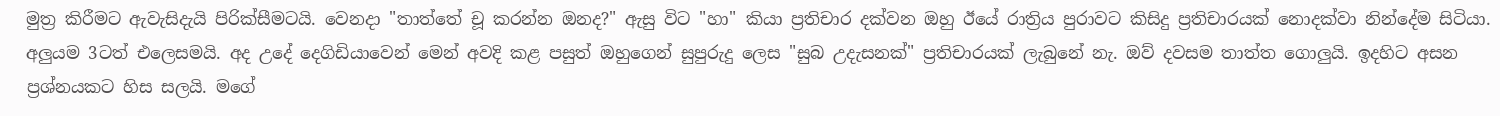මුත්‍ර කිරීමට ඇවැසිදැයි පිරික්සීමටයි. වෙනදා "තාත්තේ චූ කරන්න ඔනද?" ඇසු විට "හා" කියා ප්‍රතිචාර දක්වන ඔහු ඊයේ රාත්‍රිය පුරාවට කිසිදු ප්‍රතිචාරයක් නොදක්වා නින්දේම සිටියා. අලුයම 3ටත් එලෙසමයි. අද උදේ දෙගිඩියාවෙන් මෙන් අවදි කළ පසුත් ඔහුගෙන් සුපුරුදු ලෙස "සුබ උදැසනක්" ප්‍රතිචාරයක් ලැබුනේ නැ. ඔව් දවසම තාත්ත ගොලුයි. ඉදහිට අසන ප්‍රශ්නයකට හිස සලයි. මගේ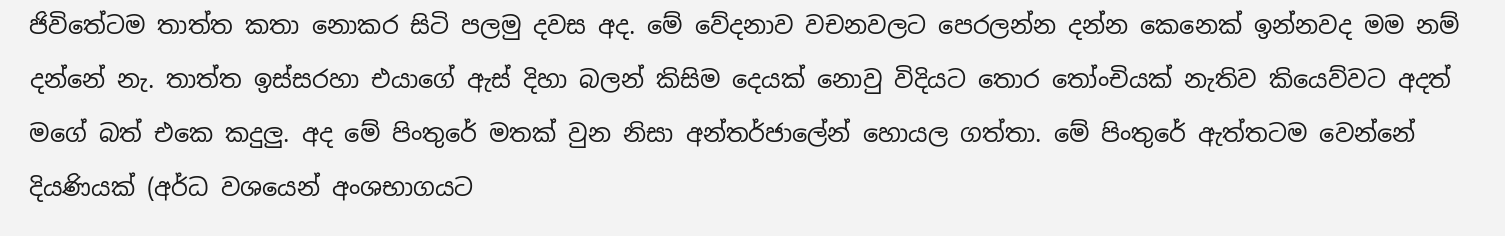ජිවිතේටම තාත්ත කතා නොකර සිටි පලමු දවස අද. මේ වේදනාව වචනවලට පෙරලන්න දන්න කෙනෙක් ඉන්නවද මම නම් දන්නේ නැ. තාත්ත ඉස්සරහා එයාගේ ඇස් දිහා බලන් කිසිම දෙයක් නොවු විදියට තොර තෝංචියක් නැතිව කියෙව්වට අදත් මගේ බත් එකෙ කදුලු. අද මේ පිංතුරේ මතක් වුන නිසා අන්තර්ජාලේන් හොයල ගත්තා. මේ පිංතුරේ ඇත්තටම වෙන්නේ දියණියක් (අර්ධ වශයෙන් අංශභාගයට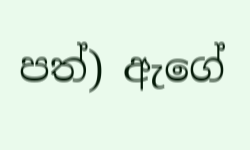පත්) ඇගේ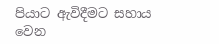පියාට ඇවිදීමට සහාය වෙන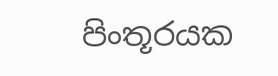පිංතූරයක